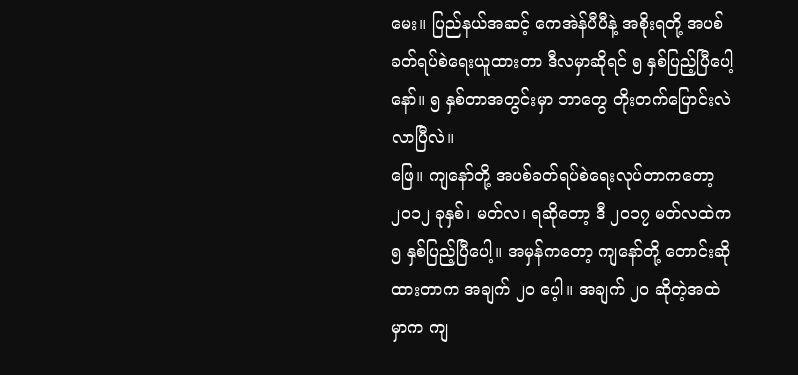မေး။ ပြည်နယ်အဆင့် ကေအဲန်ပီပီနဲ့ အစိုးရတို့ အပစ်ခတ်ရပ်စဲရေးယူထားတာ ဒီလမှာဆိုရင် ၅ နှစ်ပြည့်ပြီပေါ့နော်။ ၅ နှစ်တာအတွင်းမှာ ဘာတွေ တိုးတက်ပြောင်းလဲလာပြီလဲ။
ဖြေ။ ကျနော်တို့ အပစ်ခတ်ရပ်စဲရေးလုပ်တာကတော့ ၂၀၁၂ ခုနှစ်၊ မတ်လ၊ ရဆိုတော့ ဒီ ၂၀၁၇ မတ်လထဲက ၅ နှစ်ပြည့်ပြီပေါ့။ အမှန်ကတော့ ကျနော်တို့ တောင်းဆိုထားတာက အချက် ၂၀ ပေ့ါ။ အချက် ၂၀ ဆိုတဲ့အထဲမှာက ကျ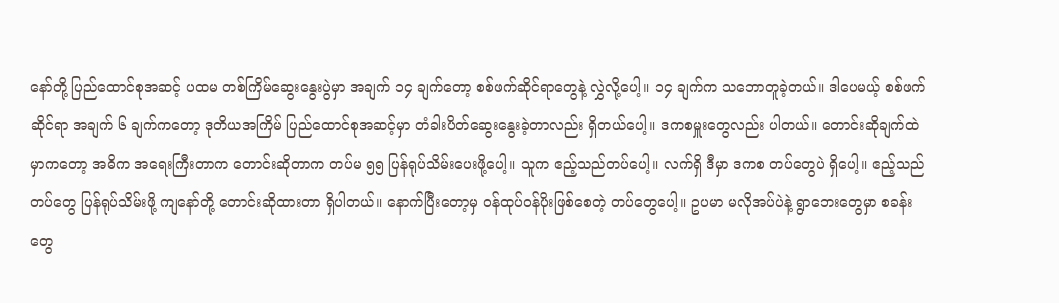နော်တို့ ပြည်ထောင်စုအဆင့် ပထမ တစ်ကြိမ်ဆွေးနွေးပွဲမှာ အချက် ၁၄ ချက်တော့ စစ်ဖက်ဆိုင်ရာတွေနဲ့ လွှဲလို့ပေါ့။ ၁၄ ချက်က သဘောတူခဲ့တယ်။ ဒါပေမယ့် စစ်ဖက်ဆိုင်ရာ အချက် ၆ ချက်ကတော့ ဒုတိယအကြိမ် ပြည်ထောင်စုအဆင့်မှာ တံခါးပိတ်ဆွေးနွေးခဲ့တာလည်း ရှိတယ်ပေါ့။ ဒကစမှူးတွေလည်း ပါတယ်။ တောင်းဆိုချက်ထဲမှာကတော့ အဓိက အရေးကြီးတာက တောင်းဆိုတာက တပ်မ ၅၅ ပြန်ရုပ်သိမ်းပေးဖို့ပေါ့။ သူက ဧည့်သည်တပ်ပေါ့။ လက်ရှိ ဒီမှာ ဒကစ တပ်တွေပဲ ရှိပေါ့။ ဧည့်သည်တပ်တွေ ပြန်ရုပ်သိမ်းဖို့ ကျနော်တို့ တောင်းဆိုထားတာ ရှိပါတယ်။ နောက်ပြီးတော့မှ ဝန်ထုပ်ဝန်ပိုးဖြစ်စေတဲ့ တပ်တွေပေါ့။ ဥပမာ မလိုအပ်ပဲနဲ့ ရွာဘေးတွေမှာ စခန်းတွေ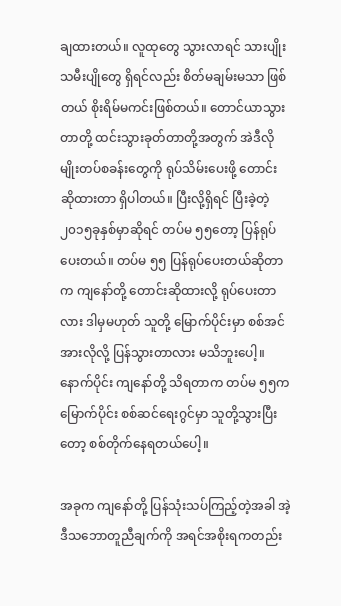ချထားတယ်။ လူထုတွေ သွားလာရင် သားပျိုး သမီးပျိုတွေ ရှိရင်လည်း စိတ်မချမ်းမသာ ဖြစ်တယ် စိုးရိမ်မကင်းဖြစ်တယ်။ တောင်ယာသွားတာတို့ ထင်းသွားခုတ်တာတို့အတွက် အဲဒီလိုမျိုးတပ်စခန်းတွေကို ရုပ်သိမ်းပေးဖို့ တောင်းဆိုထားတာ ရှိပါတယ်။ ပြီးလို့ရှိရင် ပြီးခဲ့တဲ့ ၂၀၁၅ခုနှစ်မှာဆိုရင် တပ်မ ၅၅တော့ ပြန်ရုပ်ပေးတယ်။ တပ်မ ၅၅ ပြန်ရုပ်ပေးတယ်ဆိုတာက ကျနော်တို့ တောင်းဆိုထားလို့ ရုပ်ပေးတာလား ဒါမှမဟုတ် သူတို့ မြောက်ပိုင်းမှာ စစ်အင်အားလိုလို့ ပြန်သွားတာလား မသိဘူးပေါ့။ နောက်ပိုင်း ကျနော်တို့ သိရတာက တပ်မ ၅၅က မြောက်ပိုင်း စစ်ဆင်ရေးဂွင်မှာ သူတို့သွားပြီးတော့ စစ်တိုက်နေရတယ်ပေါ့။

အခုက ကျနော်တို့ ပြန်သုံးသပ်ကြည့်တဲ့အခါ အဲ့ဒီသဘောတူညီချက်ကို အရင်အစိုးရကတည်း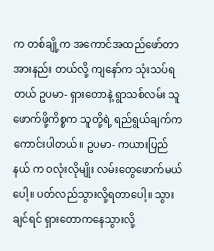က တစ်ချို့က အကောင်အထည်ဖော်တာအားနည်း တယ်လို့ ကျနော်က သုံးသပ်ရတယ် ဥပမာ- ရှားတောနဲ့ ရွာသစ်လမ်း သူဖောက်ဖို့ကိစ္စက သူတို့ရဲ့ ရည်ရွယ်ချက်က ကောင်းပါတယ်။ ဥပမာ- ကယားပြည်နယ် က ဝလုံးလိုမျိုး လမ်းတွေဖောက်မယ်ပေါ့။ ပတ်လည်သွားလို့ရတာပေါ့။ သွားချင်ရင် ရှားတောကနေသွားလို့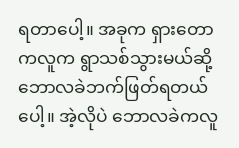ရတာပေါ့။ အခုက ရှားတောကလူက ရွာသစ်သွားမယ်ဆို့ ဘောလခဲဘက်ဖြတ်ရတယ်ပေါ့။ အဲ့လိုပဲ ဘောလခဲကလူ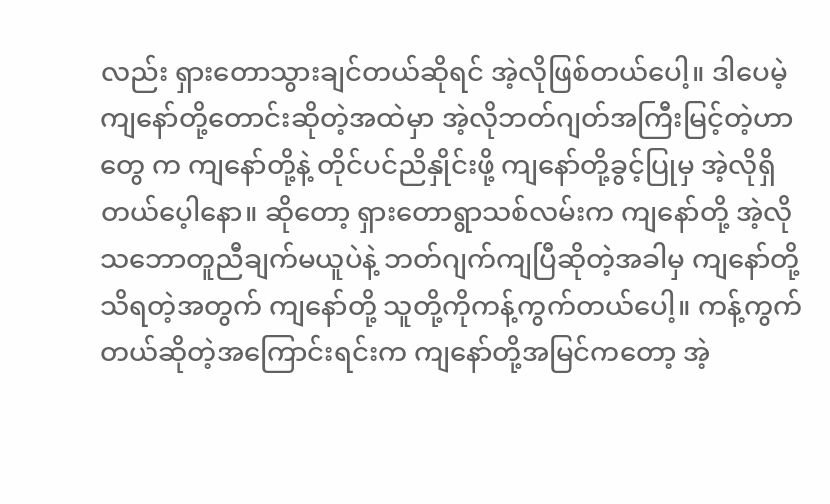လည်း ရှားတောသွားချင်တယ်ဆိုရင် အဲ့လိုဖြစ်တယ်ပေါ့။ ဒါပေမဲ့ ကျနော်တို့တောင်းဆိုတဲ့အထဲမှာ အဲ့လိုဘတ်ဂျတ်အကြီးမြင့်တဲ့ဟာတွေ က ကျနော်တို့နဲ့ တိုင်ပင်ညိနှိုင်းဖို့ ကျနော်တို့ခွင့်ပြုမှ အဲ့လိုရှိတယ်ပေ့ါနော။ ဆိုတော့ ရှားတောရွာသစ်လမ်းက ကျနော်တို့ အဲ့လိုသဘောတူညီချက်မယူပဲနဲ့ ဘတ်ဂျက်ကျပြီဆိုတဲ့အခါမှ ကျနော်တို့သိရတဲ့အတွက် ကျနော်တို့ သူတို့ကိုကန့်ကွက်တယ်ပေါ့။ ကန့်ကွက်တယ်ဆိုတဲ့အကြောင်းရင်းက ကျနော်တို့အမြင်ကတော့ အဲ့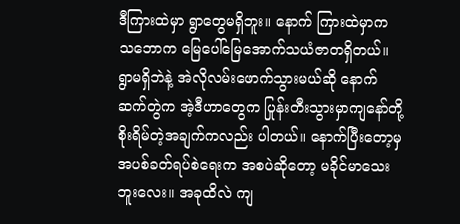ဒီကြားထဲမှာ ရွာတွေမရှိဘူး။ နောက် ကြားထဲမှာက သဘောက မြေပေါ်မြေအောက်သယံဇာတရှိတယ်။ ရွာမရှိဘဲနဲ့ အဲလိုလမ်းဖောက်သွားမယ်ဆို နောက်ဆက်တွဲက အဲ့ဒီဟာတွေက ပြုန်းတီးသွားမှာကျနော်တို့စိုးရိမ်တဲ့အချက်ကလည်း ပါတယ်။ နောက်ပြီးတော့မှအပစ်ခတ်ရပ်စဲရေးက အစပဲဆိုတော့ မခိုင်မာသေးဘူးလေး။ အခုထိလဲ ကျ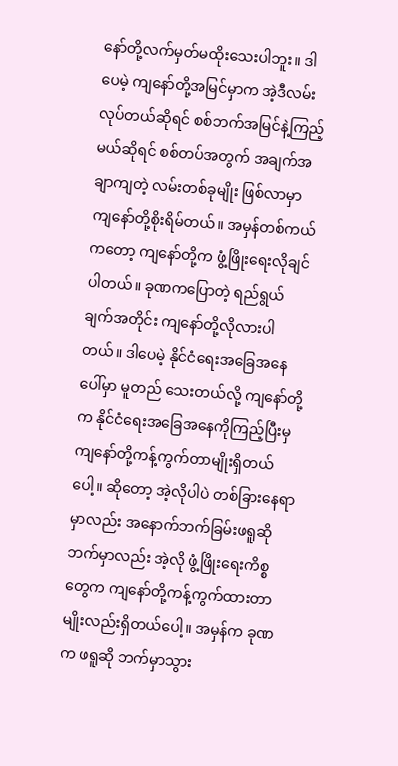နော်တို့လက်မှတ်မထိုးသေးပါဘူး။ ဒါပေမဲ့ ကျနော်တို့အမြင်မှာက အဲ့ဒီလမ်းလုပ်တယ်ဆိုရင် စစ်ဘက်အမြင်နဲ့ကြည့်မယ်ဆိုရင် စစ်တပ်အတွက် အချက်အချာကျတဲ့ လမ်းတစ်ခုမျိုး ဖြစ်လာမှာ ကျနော်တို့စိုးရိမ်တယ်။ အမှန်တစ်ကယ်ကတော့ ကျနော်တို့က ဖွံ့ဖြိုးရေးလိုချင်ပါတယ်။ ခုဏကပြောတဲ့ ရည်ရွယ်ချက်အတိုင်း ကျနော်တို့လိုလားပါတယ်။ ဒါပေမဲ့ နိုင်ငံရေးအခြေအနေပေါ်မှာ မူတည် သေးတယ်လို့ ကျနော်တို့က နိုင်ငံရေးအခြေအနေကိုကြည့်ပြီးမှ ကျနော်တို့ကန့်ကွက်တာမျိုးရှိတယ်ပေါ့။ ဆိုတော့ အဲ့လိုပါပဲ တစ်ခြားနေရာမှာလည်း အနောက်ဘက်ခြမ်းဖရူဆိုဘက်မှာလည်း အဲ့လို ဖွံ့ဖြိုးရေးကိစ္စတွေက ကျနော်တို့ကန့်ကွက်ထားတာမျိုးလည်းရှိတယ်ပေါ့။ အမှန်က ခုဏက ဖရူဆို ဘက်မှာသွား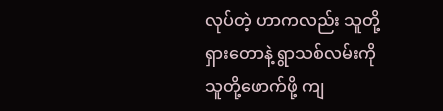လုပ်တဲ့ ဟာကလည်း သူတို့ရှားတောနဲ့ ရွာသစ်လမ်းကို သူတို့ဖောက်ဖို့ ကျ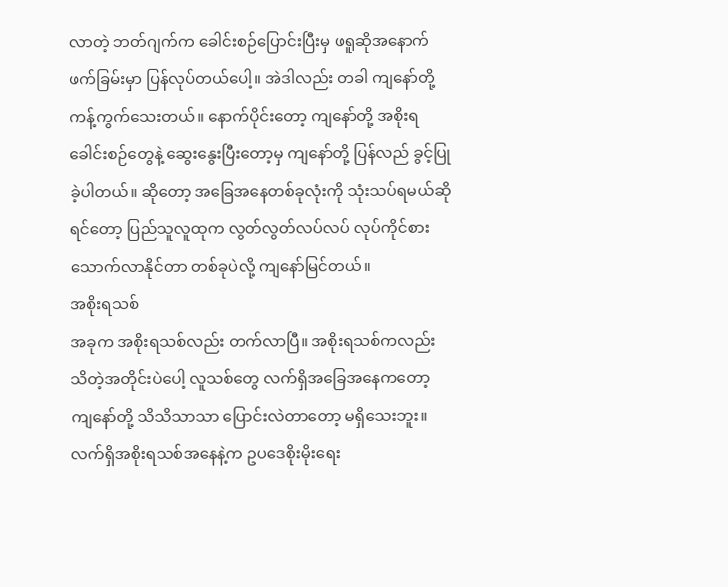လာတဲ့ ဘတ်ဂျက်က ခေါင်းစဉ်ပြောင်းပြီးမှ ဖရူဆိုအနောက်ဖက်ခြမ်းမှာ ပြန်လုပ်တယ်ပေါ့။ အဲဒါလည်း တခါ ကျနော်တို့ ကန့်ကွက်သေးတယ်။ နောက်ပိုင်းတော့ ကျနော်တို့ အစိုးရခေါင်းစဉ်တွေနဲ့ ဆွေးနွေးပြီးတော့မှ ကျနော်တို့ ပြန်လည် ခွင့်ပြုခဲ့ပါတယ်။ ဆိုတော့ အခြေအနေတစ်ခုလုံးကို သုံးသပ်ရမယ်ဆိုရင်တော့ ပြည်သူလူထုက လွတ်လွတ်လပ်လပ် လုပ်ကိုင်စားသောက်လာနိုင်တာ တစ်ခုပဲလို့ ကျနော်မြင်တယ်။
အစိုးရသစ်
အခုက အစိုးရသစ်လည်း တက်လာပြီ။ အစိုးရသစ်ကလည်း သိတဲ့အတိုင်းပဲပေါ့ လူသစ်တွေ လက်ရှိအခြေအနေကတော့ ကျနော်တို့ သိသိသာသာ ပြောင်းလဲတာတော့ မရှိသေးဘူး။ လက်ရှိအစိုးရသစ်အနေနဲ့က ဥပဒေစိုးမိုးရေး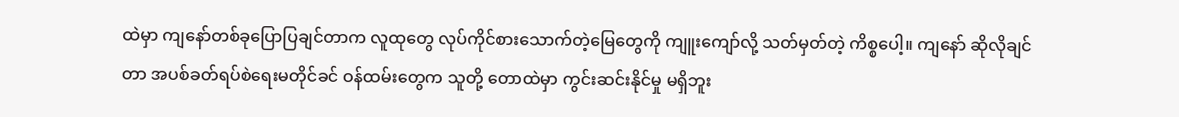ထဲမှာ ကျနော်တစ်ခုပြောပြချင်တာက လူထုတွေ လုပ်ကိုင်စားသောက်တဲ့မြေတွေကို ကျူးကျော်လို့ သတ်မှတ်တဲ့ ကိစ္စပေါ့။ ကျနော် ဆိုလိုချင်တာ အပစ်ခတ်ရပ်စဲရေးမတိုင်ခင် ဝန်ထမ်းတွေက သူတို့ တောထဲမှာ ကွင်းဆင်းနိုင်မှု မရှိဘူး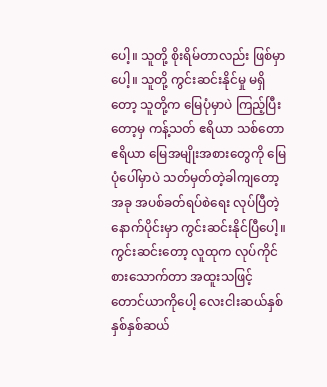ပေါ့။ သူတို့ စိုးရိမ်တာလည်း ဖြစ်မှာပေါ့။ သူတို့ ကွင်းဆင်းနိုင်မှု မရှိတော့ သူတို့က မြေပုံမှာပဲ ကြည့်ပြီးတော့မှ ကန့်သတ် ဧရိယာ သစ်တောဧရိယာ မြေအမျိုးအစားတွေကို မြေပုံပေါ်မှာပဲ သတ်မှတ်တဲ့ခါကျတော့ အခု အပစ်ခတ်ရပ်စဲရေး လုပ်ပြီတဲ့နောက်ပိုင်းမှာ ကွင်းဆင်းနိုင်ပြီပေါ့။ ကွင်းဆင်းတော့ လူထုက လုပ်ကိုင်စားသောက်တာ အထူးသဖြင့် တောင်ယာကိုပေါ့ လေးငါးဆယ်နှစ် နှစ်နှစ်ဆယ်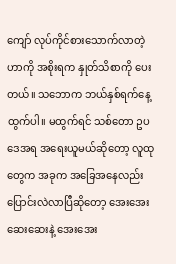ကျော် လုပ်ကိုင်စားသောက်လာတဲ့ဟာကို အစိုးရက နှုတ်သိစာကို ပေးတယ်။ သဘောက ဘယ်နှစ်ရက်နေ့ ထွက်ပါ။ မထွက်ရင် သစ်တော ဥပဒေအရ အရေးယူမယ်ဆိုတော့ လူထုတွေက အခုက အခြေအနေလည်း ပြောင်းလဲလာပြီဆိုတော့ အေးအေးဆေးဆေးနဲ့ အေးအေး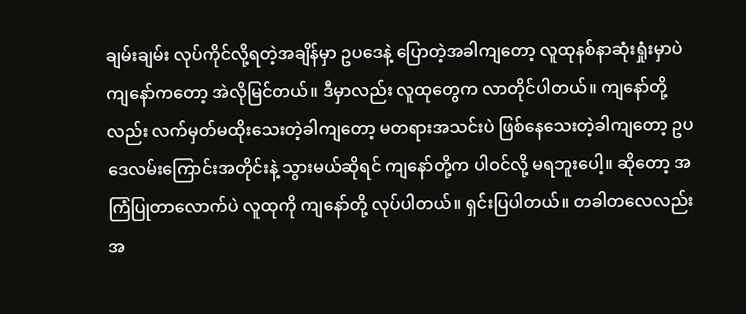ချမ်းချမ်း လုပ်ကိုင်လို့ရတဲ့အချိန်မှာ ဥပဒေနဲ့ ပြောတဲ့အခါကျတော့ လူထုနစ်နာဆုံးရှုံးမှာပဲ ကျနော်ကတော့ အဲလိုမြင်တယ်။ ဒီမှာလည်း လူထုတွေက လာတိုင်ပါတယ်။ ကျနော်တို့လည်း လက်မှတ်မထိုးသေးတဲ့ခါကျတော့ မတရားအသင်းပဲ ဖြစ်နေသေးတဲ့ခါကျတော့ ဥပဒေလမ်းကြောင်းအတိုင်းနဲ့ သွားမယ်ဆိုရင် ကျနော်တို့က ပါဝင်လို့ မရဘူးပေါ့။ ဆိုတော့ အကြံပြုတာလောက်ပဲ လူထုကို ကျနော်တို့ လုပ်ပါတယ်။ ရှင်းပြပါတယ်။ တခါတလေလည်း အ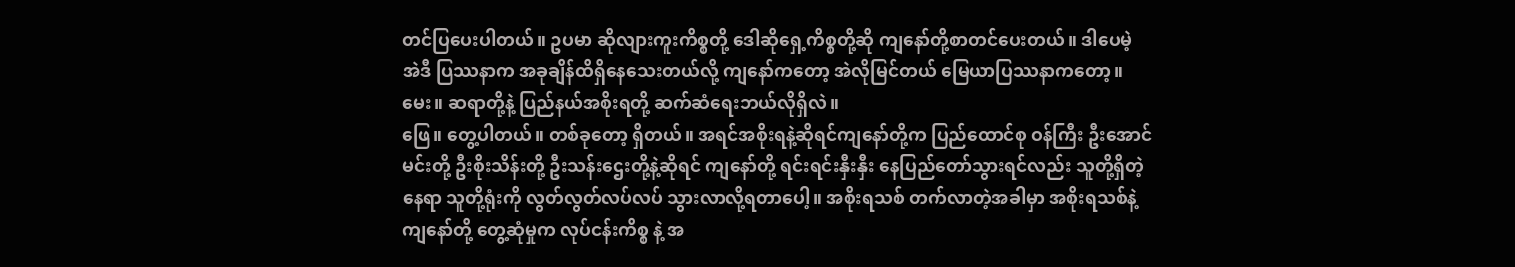တင်ပြပေးပါတယ်။ ဥပမာ ဆိုလျားကူးကိစ္စတို့ ဒေါဆိုရှေ့ကိစ္စတို့ဆို ကျနော်တို့စာတင်ပေးတယ်။ ဒါပေမဲ့ အဲဒီ ပြဿနာက အခုချိန်ထိရှိနေသေးတယ်လို့ ကျနော်ကတော့ အဲလိုမြင်တယ် မြေယာပြဿနာကတော့။
မေး။ ဆရာတို့နဲ့ ပြည်နယ်အစိုးရတို့ ဆက်ဆံရေးဘယ်လိုရှိလဲ။
ဖြေ။ တွေ့ပါတယ်။ တစ်ခုတော့ ရှိတယ်။ အရင်အစိုးရနဲ့ဆိုရင်ကျနော်တို့က ပြည်ထောင်စု ဝန်ကြီး ဦးအောင်မင်းတို့ ဦးစိုးသိန်းတို့ ဦးသန်းဌေးတို့နဲ့ဆိုရင် ကျနော်တို့ ရင်းရင်းနှီးနှီး နေပြည်တော်သွားရင်လည်း သူတို့ရှိတဲ့နေရာ သူတို့ရုံးကို လွတ်လွတ်လပ်လပ် သွားလာလို့ရတာပေါ့။ အစိုးရသစ် တက်လာတဲ့အခါမှာ အစိုးရသစ်နဲ့ ကျနော်တို့ တွေ့ဆုံမှုက လုပ်ငန်းကိစ္စ နဲ့ အ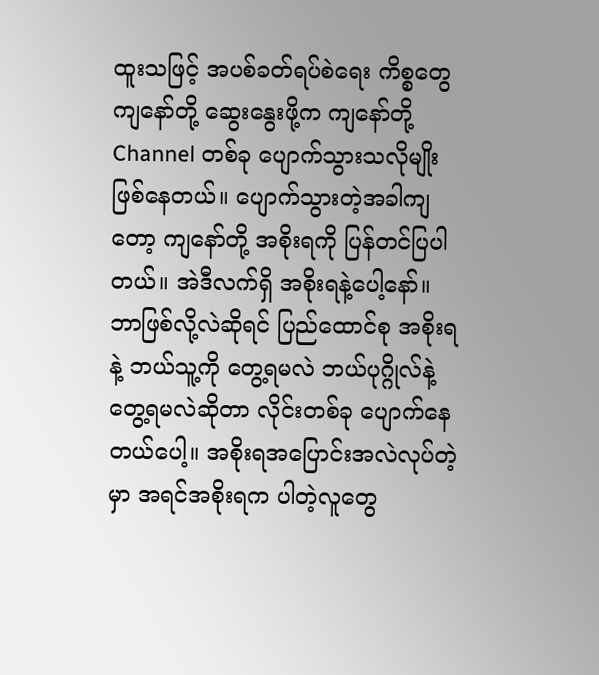ထူးသဖြင့် အပစ်ခတ်ရပ်စဲရေး ကိစ္စတွေ ကျနော်တို့ ဆွေးနွေးဖို့က ကျနော်တို့ Channel တစ်ခု ပျောက်သွားသလိုမျိုး ဖြစ်နေတယ်။ ပျောက်သွားတဲ့အခါကျတော့ ကျနော်တို့ အစိုးရကို ပြန်တင်ပြပါတယ်။ အဲဒီလက်ရှိ အစိုးရနဲ့ပေါ့နော်။ ဘာဖြစ်လို့လဲဆိုရင် ပြည်ထောင်စု အစိုးရနဲ့ ဘယ်သူ့ကို တွေ့ရမလဲ ဘယ်ပုဂ္ဂိုလ်နဲ့ တွေ့ရမလဲဆိုတာ လိုင်းတစ်ခု ပျောက်နေတယ်ပေါ့။ အစိုးရအပြောင်းအလဲလုပ်တဲ့မှာ အရင်အစိုးရက ပါတဲ့လူတွေ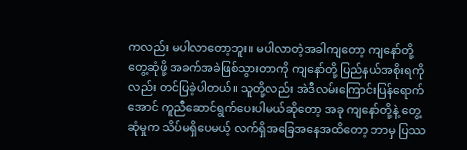ကလည်း မပါလာတော့ဘူး။ မပါလာတဲ့အခါကျတော့ ကျနော်တို့ တွေ့ဆုံဖို့ အခက်အခဲဖြစ်သွားတာကို ကျနော်တို့ ပြည်နယ်အစိုးရကိုလည်း တင်ပြခဲ့ပါတယ်။ သူတို့လည်း အဲဒီလမ်းကြောင်းပြန်ရောက်အောင် ကူညီဆောင်ရွက်ပေးပါမယ်ဆိုတော့ အခု ကျနော်တို့နဲ့ တွေ့ဆုံမှုက သိပ်မရှိပေမယ့် လက်ရှိအခြေအနေအထိတော့ ဘာမှ ပြဿ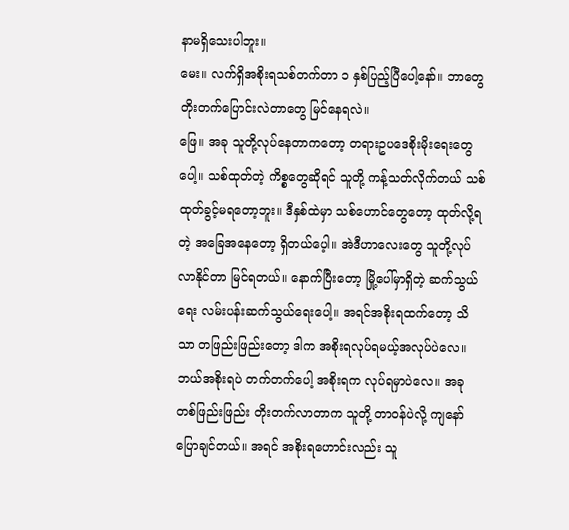နာမရှိသေးပါဘူး။
မေး။ လက်ရှိအစိုးရသစ်တက်တာ ၁ နှစ်ပြည့်ပြီပေါ့နော်။ ဘာတွေ တိုးတက်ပြောင်းလဲတာတွေ မြင်နေရလဲ။
ဖြေ။ အခု သူတို့လုပ်နေတာကတော့ တရားဥပဒေစိုးမိုးရေးတွေပေါ့။ သစ်ထုတ်တဲ့ ကိစ္စတွေဆိုရင် သူတို့ ကန့်သတ်လိုက်တယ် သစ်ထုတ်ခွင့်မရတော့ဘူး။ ဒီနှစ်ထဲမှာ သစ်ဟောင်တွေတော့ ထုတ်လို့ရတဲ့ အခြေအနေတော့ ရှိတယ်ပေ့ါ။ အဲဒီဟာလေးတွေ သူတို့လုပ်လာနိုင်တာ မြင်ရတယ်။ နောက်ပြီးတော့ မြို့ပေါ်မှာရှိတဲ့ ဆက်သွယ်ရေး လမ်းပန်းဆက်သွယ်ရေးပေါ့။ အရင်အစိုးရထက်တော့ သိသာ တဖြည်းဖြည်းတော့ ဒါက အစိုးရလုပ်ရမယ့်အလုပ်ပဲလေ။ ဘယ်အစိုးရပဲ တက်တက်ပေါ့ အစိုးရက လုပ်ရမှာပဲလေ။ အခု တစ်ဖြည်းဖြည်း တိုးတက်လာတာက သူတို့ တာဝန်ပဲလို့ ကျနော်ပြောချင်တယ်။ အရင် အစိုးရဟောင်းလည်း သူ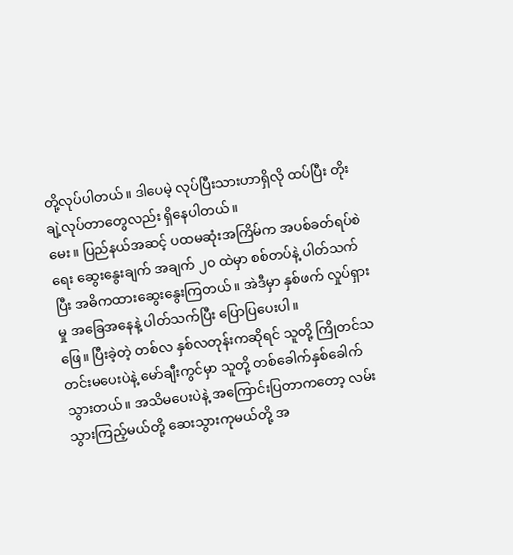တို့လုပ်ပါတယ်။ ဒါပေမဲ့ လုပ်ပြီးသားဟာရှိလို ထပ်ပြီး တိုးချဲ့လုပ်တာတွေလည်း ရှိနေပါတယ်။
မေး။ ပြည်နယ်အဆင့် ပထမဆုံးအကြိမ်က အပစ်ခတ်ရပ်စဲရေး ဆွေးနွေးချက် အချက် ၂၀ ထဲမှာ စစ်တပ်နဲ့ ပါတ်သက်ပြီး အဓိကထားဆွေးနွေးကြတယ်။ အဲဒီမှာ နှစ်ဖက် လှုပ်ရှားမှု အခြေအနေနဲ့ ပါတ်သက်ပြီး ပြောပြပေးပါ။
ဖြေ။ ပြီးခဲ့တဲ့ တစ်လ နှစ်လတုန်းကဆိုရင် သူတို့ ကြိုတင်သတင်းမပေးပဲနဲ့ မော်ချီးကွင်မှာ သူတို့ တစ်ခေါက်နှစ်ခေါက်သွားတယ်။ အသိမပေးပဲနဲ့ အကြောင်းပြတာကတော့ လမ်းသွားကြည့်မယ်တို့ ဆေးသွားကုမယ်တို့ အ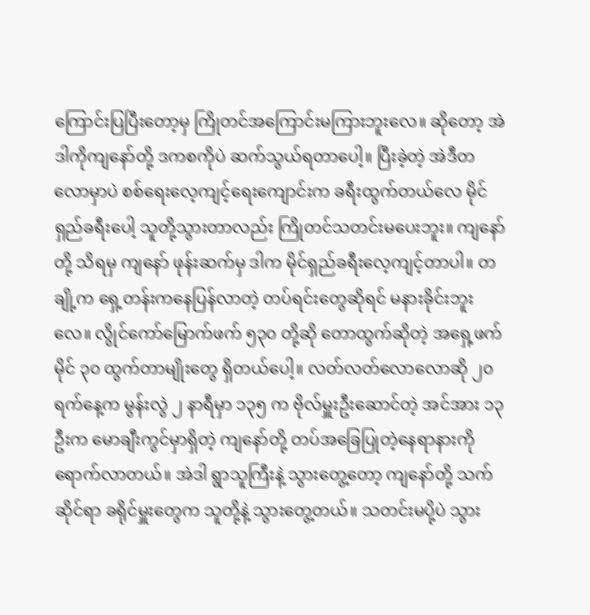ကြောင်းပြပြီးတော့မှ ကြိုတင်အကြောင်းမကြားဘူးလေ။ ဆိုတော့ အဲဒါကိုကျနော်တို့ ဒကစကိုပဲ ဆက်သွယ်ရတာပေါ့။ ပြီးခဲ့တဲ့ အဲဒီတလောမှာပဲ စစ်ရေးလေ့ကျင့်ရေးကျောင်းက ခရီးထွက်တယ်လေ မိုင်ရှည်ခရီးပေါ့ သူတို့သွားတာလည်း ကြိုတင်သတင်းမပေးဘူး။ ကျနော်တို့ သိရမှ ကျနော် ဖုန်းဆက်မှ ဒါက မိုင်ရှည်ခရီးလေ့ကျင့်တာပါ။ တချို့က ရှေ့တန်းကနေပြန်လာတဲ့ တပ်ရင်းတွေဆိုရင် မနားခိုင်းဘူးလေ။ လွိုင်ကော်မြောက်ဖက် ၅၃၀ တို့ဆို တောထွက်ဆိုတဲ့ အရှေ့ဖက် မိုင် ၃၀ ထွက်တာမျိုးတွေ ရှိတယ်ပေါ့။ လတ်လတ်လောလောဆို ၂၀ ရက်နေ့က မွန်းလွဲ ၂ နာရီမှာ ၁၃၅ က ဗိုလ်မှူးဦးဆောင်တဲ့ အင်အား ၁၃ ဦးက မောချီးကွင်မှာရှိတဲ့ ကျနော်တို့ တပ်အခြေပြုတဲ့နေရာနားကို ရောက်လာတယ်။ အဲဒါ ရွာသူကြီးနဲ့ သွားတွေ့တော့ ကျနော်တို့ သက်ဆိုင်ရာ ခရိုင်မှူးတွေက သူတို့နဲ့ သွားတွေ့တယ်။ သတင်းမပို့ပဲ သွား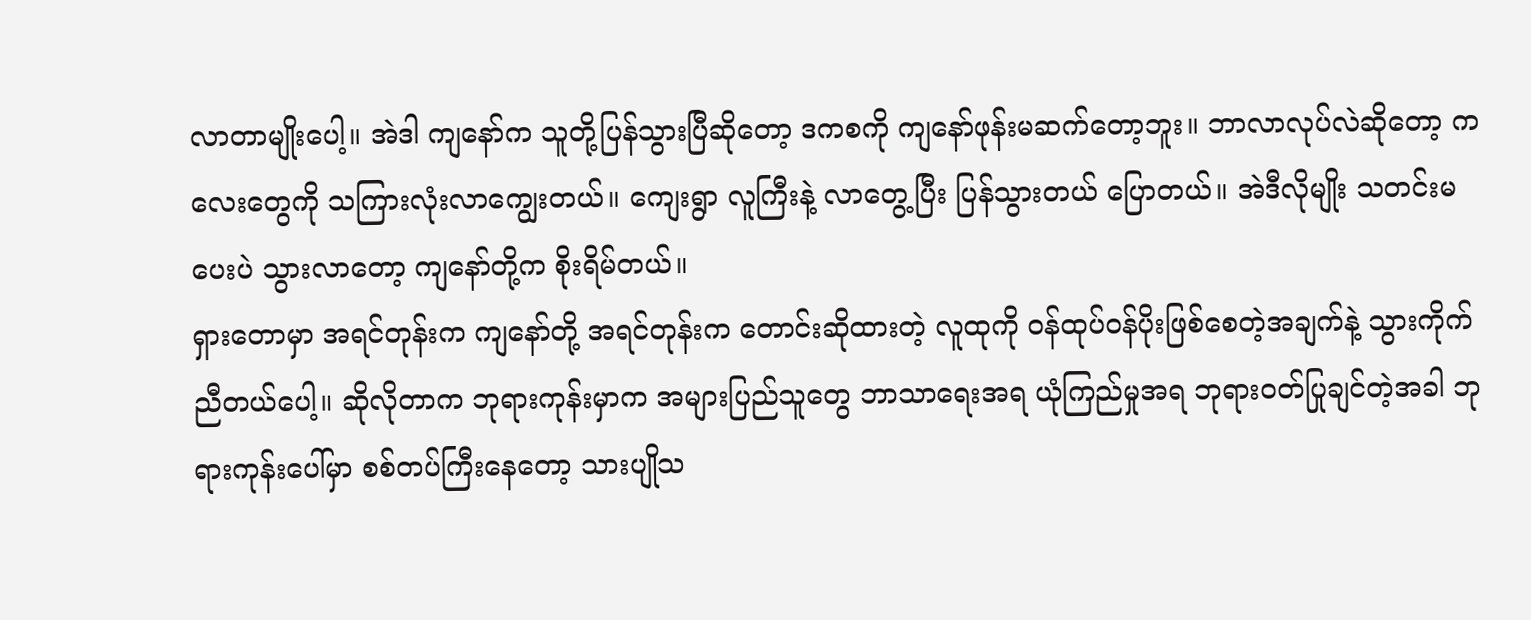လာတာမျိုးပေါ့။ အဲဒါ ကျနော်က သူတို့ပြန်သွားပြီဆိုတော့ ဒကစကို ကျနော်ဖုန်းမဆက်တော့ဘူး။ ဘာလာလုပ်လဲဆိုတော့ ကလေးတွေကို သကြားလုံးလာကျွေးတယ်။ ကျေးရွာ လူကြီးနဲ့ လာတွေ့ပြီး ပြန်သွားတယ် ပြောတယ်။ အဲဒီလိုမျိုး သတင်းမပေးပဲ သွားလာတော့ ကျနော်တို့က စိုးရိမ်တယ်။
ရှားတောမှာ အရင်တုန်းက ကျနော်တို့ အရင်တုန်းက တောင်းဆိုထားတဲ့ လူထုကို ဝန်ထုပ်ဝန်ပိုးဖြစ်စေတဲ့အချက်နဲ့ သွားကိုက်ညီတယ်ပေါ့။ ဆိုလိုတာက ဘုရားကုန်းမှာက အများပြည်သူတွေ ဘာသာရေးအရ ယုံကြည်မှုအရ ဘုရားဝတ်ပြုချင်တဲ့အခါ ဘုရားကုန်းပေါ်မှာ စစ်တပ်ကြီးနေတော့ သားပျိုသ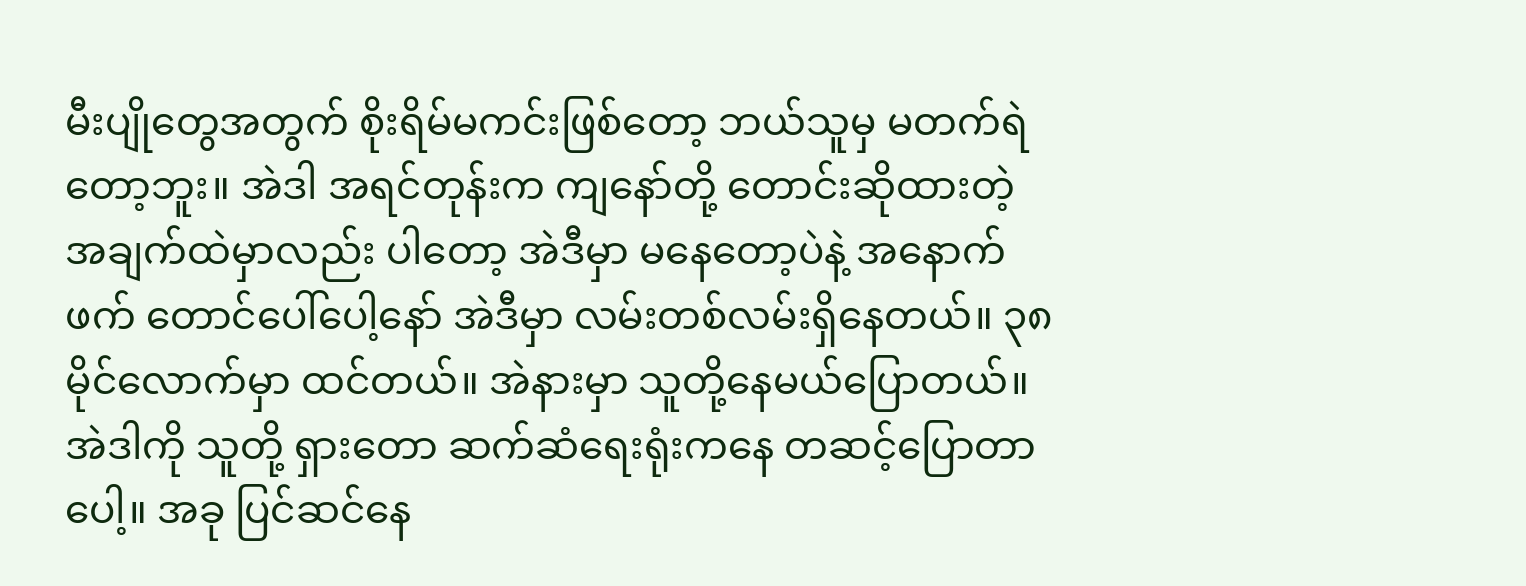မီးပျိုတွေအတွက် စိုးရိမ်မကင်းဖြစ်တော့ ဘယ်သူမှ မတက်ရဲတော့ဘူး။ အဲဒါ အရင်တုန်းက ကျနော်တို့ တောင်းဆိုထားတဲ့ အချက်ထဲမှာလည်း ပါတော့ အဲဒီမှာ မနေတော့ပဲနဲ့ အနောက်ဖက် တောင်ပေါ်ပေါ့နော် အဲဒီမှာ လမ်းတစ်လမ်းရှိနေတယ်။ ၃၈ မိုင်လောက်မှာ ထင်တယ်။ အဲနားမှာ သူတို့နေမယ်ပြောတယ်။ အဲဒါကို သူတို့ ရှားတော ဆက်ဆံရေးရုံးကနေ တဆင့်ပြောတာပေါ့။ အခု ပြင်ဆင်နေ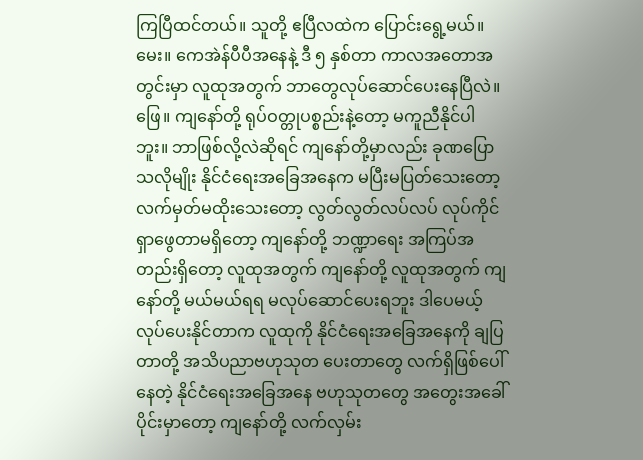ကြပြီထင်တယ်။ သူတို့ ဧပြီလထဲက ပြောင်းရွေ့မယ်။
မေး။ ကေအဲန်ပီပီအနေနဲ့ ဒီ ၅ နှစ်တာ ကာလအတောအတွင်းမှာ လူထုအတွက် ဘာတွေလုပ်ဆောင်ပေးနေပြီလဲ။
ဖြေ။ ကျနော်တို့ ရုပ်ဝတ္တုပစ္စည်းနဲ့တော့ မကူညီနိုင်ပါဘူး။ ဘာဖြစ်လို့လဲဆိုရင် ကျနော်တို့မှာလည်း ခုဏပြောသလိုမျိုး နိုင်ငံရေးအခြေအနေက မပြီးမပြတ်သေးတော့ လက်မှတ်မထိုးသေးတော့ လွတ်လွတ်လပ်လပ် လုပ်ကိုင်ရှာဖွေတာမရှိတော့ ကျနော်တို့ ဘဏ္ဍာရေး အကြပ်အတည်းရှိတော့ လူထုအတွက် ကျနော်တို့ လူထုအတွက် ကျနော်တို့ မယ်မယ်ရရ မလုပ်ဆောင်ပေးရဘူး ဒါပေမယ့် လုပ်ပေးနိုင်တာက လူထုကို နိုင်ငံရေးအခြေအနေကို ချပြတာတို့ အသိပညာဗဟုသုတ ပေးတာတွေ လက်ရှိဖြစ်ပေါ်နေတဲ့ နိုင်ငံရေးအခြေအနေ ဗဟုသုတတွေ အတွေးအခေါ်ပိုင်းမှာတော့ ကျနော်တို့ လက်လှမ်း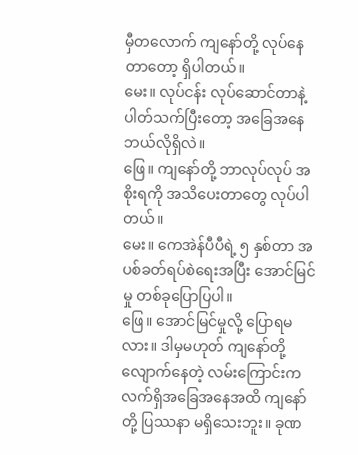မှီတလောက် ကျနော်တို့ လုပ်နေတာတော့ ရှိပါတယ်။
မေး။ လုပ်ငန်း လုပ်ဆောင်တာနဲ့ ပါတ်သက်ပြီးတော့ အခြေအနေဘယ်လိုရှိလဲ။
ဖြေ။ ကျနော်တို့ ဘာလုပ်လုပ် အစိုးရကို အသိပေးတာတွေ လုပ်ပါတယ်။
မေး။ ကေအဲန်ပီပီရဲ့ ၅ နှစ်တာ အပစ်ခတ်ရပ်စဲရေးအပြီး အောင်မြင်မှု တစ်ခုပြောပြပါ။
ဖြေ။ အောင်မြင်မှုလို့ ပြောရမလား။ ဒါမှမဟုတ် ကျနော်တို့ လျောက်နေတဲ့ လမ်းကြောင်းက လက်ရှိအခြေအနေအထိ ကျနော်တို့ ပြဿနာ မရှိသေးဘူး။ ခုဏ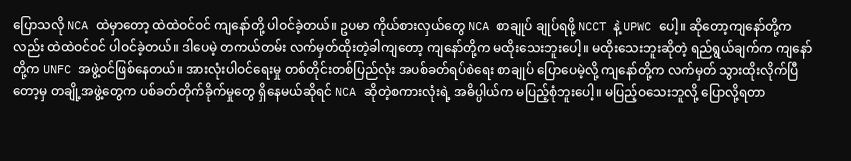ပြောသလို NCA ထဲမှာတော့ ထဲထဲဝင်ဝင် ကျနော်တို့ ပါဝင်ခဲ့တယ်။ ဥပမာ ကိုယ်စားလှယ်တွေ NCA စာချုပ် ချုပ်ရဖို့ NCCT နဲ့ UPWC ပေါ့။ ဆိုတော့ကျနော်တို့ကလည်း ထဲထဲဝင်ဝင် ပါဝင်ခဲ့တယ်။ ဒါပေမဲ့ တကယ်တမ်း လက်မှတ်ထိုးတဲ့ခါကျတော့ ကျနော်တို့က မထိုးသေးဘူးပေါ့။ မထိုးသေးဘူးဆိုတဲ့ ရည်ရွယ်ချက်က ကျနော်တို့က UNFC အဖွဲ့ဝင်ဖြစ်နေတယ်။ အားလုံးပါဝင်ရေးမှု တစ်တိုင်းတစ်ပြည်လုံး အပစ်ခတ်ရပ်စဲရေး စာချုပ် ပြောပေမဲ့လို့ ကျနော်တို့က လက်မှတ် သွားထိုးလိုက်ပြီတော့မှ တချို့အဖွဲ့တွေက ပစ်ခတ်တိုက်ခိုက်မှုတွေ ရှိနေမယ်ဆိုရင် NCA ဆိုတဲ့စကားလုံးရဲ့ အဓိပ္ပါယ်က မပြည့်စုံဘူးပေါ့။ မပြည့်ဝသေးဘူလို့ ပြောလို့ရတာ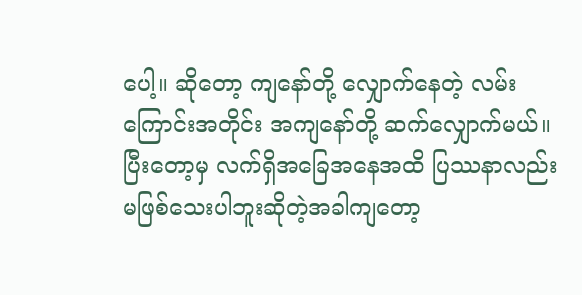ပေါ့။ ဆိုတော့ ကျနော်တို့ လျှောက်နေတဲ့ လမ်းကြောင်းအတိုင်း အကျနော်တို့ ဆက်လျှောက်မယ်။ ပြီးတော့မှ လက်ရှိအခြေအနေအထိ ပြဿနာလည်း မဖြစ်သေးပါဘူးဆိုတဲ့အခါကျတော့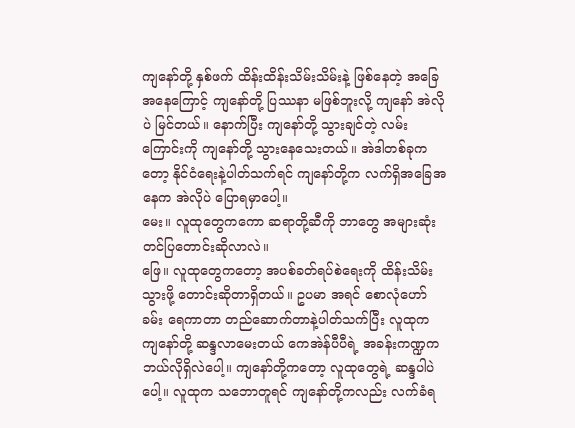ကျနော်တို့ နှစ်ဖက် ထိန်းထိန်းသိမ်းသိမ်းနဲ့ ဖြစ်နေတဲ့ အခြေအနေကြောင့် ကျနော်တို့ ပြဿနာ မဖြစ်ဘူးလို့ ကျနော် အဲလိုပဲ မြင်တယ်။ နောက်ပြီး ကျနော်တို့ သွားချင်တဲ့ လမ်းကြောင်းကို ကျနော်တို့ သွားနေသေးတယ်။ အဲဒါတစ်ခုကတော့ နိုင်ငံရေးနဲ့ပါတ်သက်ရင် ကျနော်တို့က လက်ရှိအခြေအနေက အဲလိုပဲ ပြောရမှာပေါ့။
မေး။ လူထုတွေကကော ဆရာတို့ဆီကို ဘာတွေ အများဆုံးတင်ပြတောင်းဆိုလာလဲ။
ဖြေ။ လူထုတွေကတော့ အပစ်ခတ်ရပ်စဲရေးကို ထိန်းသိမ်းသွားဖို့ တောင်းဆိုတာရှိတယ်။ ဥပမာ အရင် စောလုံဟော်ခမ်း ရေကာတာ တည်ဆောက်တာနဲ့ပါတ်သက်ပြီး လူထုက ကျနော်တို့ ဆန္ဒလာမေးတယ် ကေအဲန်ပီပီရဲ့ အခန်းကဏ္ဍက ဘယ်လိုရှိလဲပေါ့။ ကျနော်တို့ကတော့ လူထုတွေရဲ့ ဆန္ဒပါပဲပေါ့။ လူထုက သဘောတူရင် ကျနော်တို့ကလည်း လက်ခံရ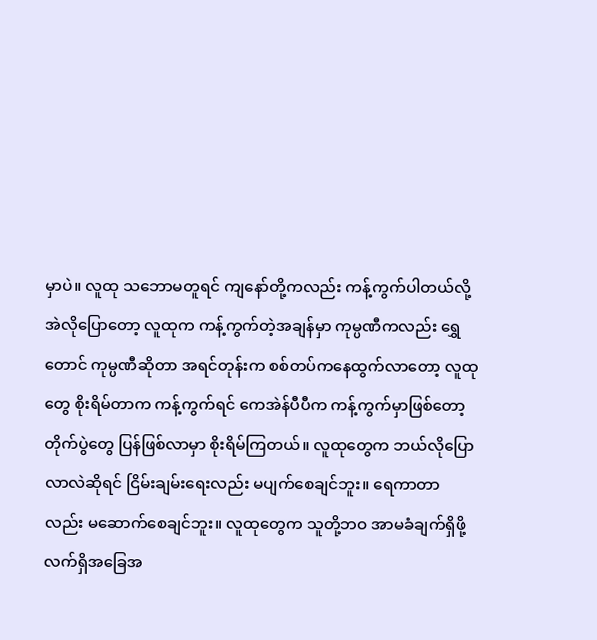မှာပဲ။ လူထု သဘောမတူရင် ကျနော်တို့ကလည်း ကန့်ကွက်ပါတယ်လို့ အဲလိုပြောတော့ လူထုက ကန့်ကွက်တဲ့အချန်မှာ ကုမ္ပဏီကလည်း ရွှေတောင် ကုမ္ပဏီဆိုတာ အရင်တုန်းက စစ်တပ်ကနေထွက်လာတော့ လူထုတွေ စိုးရိမ်တာက ကန့်ကွက်ရင် ကေအဲန်ပီပီက ကန့်ကွက်မှာဖြစ်တော့ တိုက်ပွဲတွေ ပြန်ဖြစ်လာမှာ စိုးရိမ်ကြတယ်။ လူထုတွေက ဘယ်လိုပြောလာလဲဆိုရင် ငြိမ်းချမ်းရေးလည်း မပျက်စေချင်ဘူး။ ရေကာတာလည်း မဆောက်စေချင်ဘူး။ လူထုတွေက သူတို့ဘဝ အာမခံချက်ရှိဖို့ လက်ရှိအခြေအ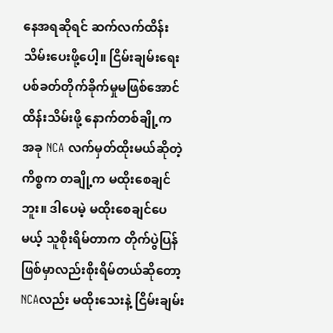နေအရဆိုရင် ဆက်လက်ထိန်းသိမ်းပေးဖို့ပေါ့။ ငြိမ်းချမ်းရေး ပစ်ခတ်တိုက်ခိုက်မှုမဖြစ်အောင် ထိန်းသိမ်းဖို့ နောက်တစ်ချို့က အခု NCA လက်မှတ်ထိုးမယ်ဆိုတဲ့ ကိစ္စက တချို့က မထိုးစေချင်ဘူး။ ဒါပေမဲ့ မထိုးစေချင်ပေမယ့် သူစိုးရိမ်တာက တိုက်ပွဲပြန်ဖြစ်မှာလည်းစိုးရိမ်တယ်ဆိုတော့ NCAလည်း မထိုးသေးနဲ့ ငြိမ်းချမ်း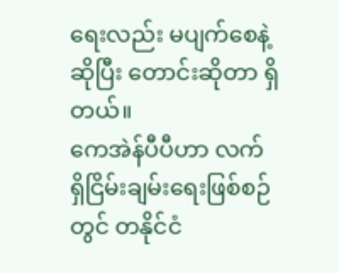ရေးလည်း မပျက်စေနဲ့ဆိုပြီး တောင်းဆိုတာ ရှိတယ်။
ကေအဲန်ပီပီဟာ လက်ရှိငြိမ်းချမ်းရေးဖြစ်စဉ်တွင် တနိုင်ငံ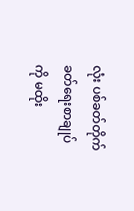လုံး ပစ်ခတ်တိုက်ခတ်ရေးစာချုပ်ကို မထိုး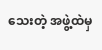သေးတဲ့ အဖွဲ့ထဲမှ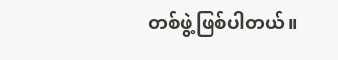တစ်ဖွဲ့ဖြစ်ပါတယ်။